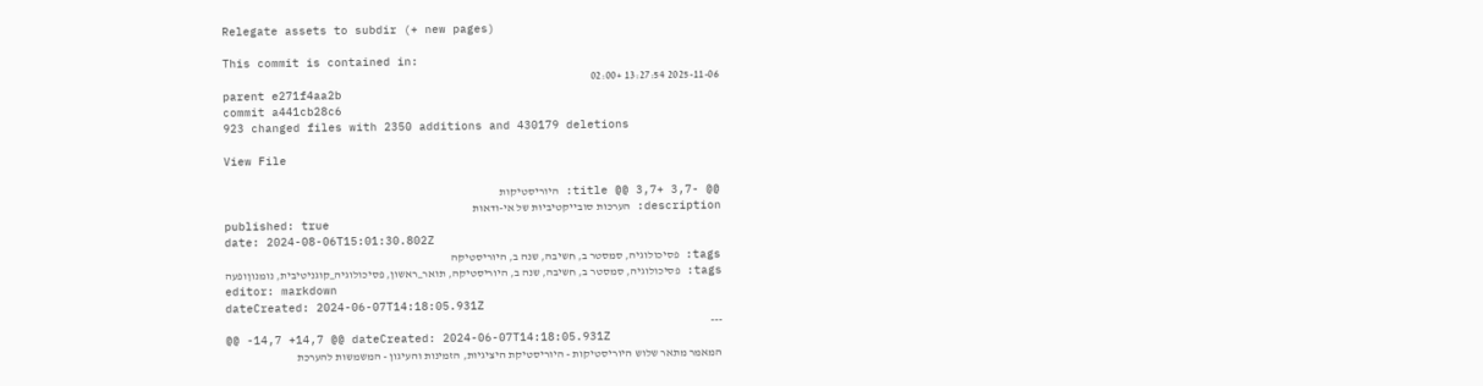Relegate assets to subdir (+ new pages)

This commit is contained in:
2025-11-06 13:27:54 +02:00
parent e271f4aa2b
commit a441cb28c6
923 changed files with 2350 additions and 430179 deletions

View File

@@ -3,7 +3,7 @@ title: היוריסטיקות
description: הערכות סובייקטיביות של אי-ודאות
published: true
date: 2024-08-06T15:01:30.802Z
tags: פסיכולוגיה, סמסטר ב, חשיבה, שנה ב, היוריסטיקה
tags: פסיכולוגיה, סמסטר ב, חשיבה, שנה ב, היוריסטיקה, תואר_ראשון, פסיכולוגיה_קוגניטיבית, נומנוןופעה
editor: markdown
dateCreated: 2024-06-07T14:18:05.931Z
---
@@ -14,7 +14,7 @@ dateCreated: 2024-06-07T14:18:05.931Z
המאמר מתאר שלוש היוריסטיקות - היוריסטיקת היציגיות, הזמינות והעיגון - המשמשות להערכת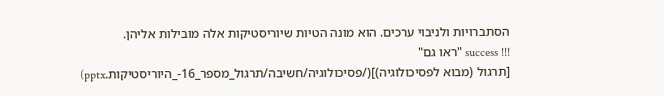הסתברויות ולניבוי ערכים. הוא מונה הטיות שיוריסטיקות אלה מובילות אליהן.
!!! success "ראו גם"
[תרגול (מבוא לפסיכולוגיה)](/פסיכולוגיה/חשיבה/תרגול_מספר_16-_היוריסטיקות.pptx)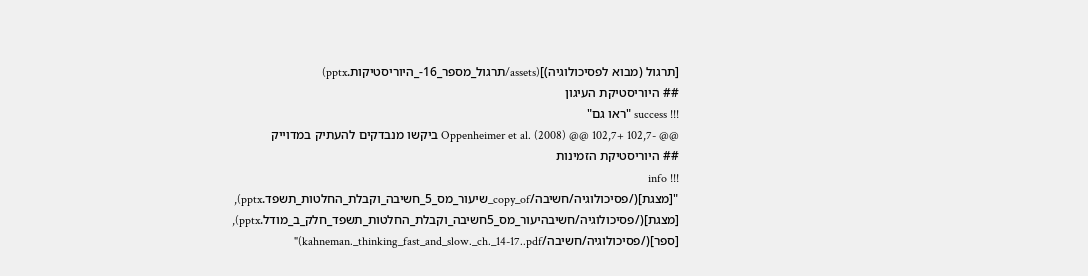[תרגול (מבוא לפסיכולוגיה)](assets/תרגול_מספר_16-_היוריסטיקות.pptx)
## היוריסטיקת העיגון
!!! success "ראו גם"
@@ -102,7 +102,7 @@ Oppenheimer et al. (2008) ביקשו מנבדקים להעתיק במדוייק
## היוריסטיקת הזמינות
!!! info "[מצגת](/פסיכולוגיה/חשיבה/copy_of_שיעור_מס_5_חשיבה_וקבלת_החלטות_תשפד.pptx), [מצגת](/פסיכולוגיה/חשיבהיעור_מס_5חשיבה_וקבלת_החלטות_תשפד_חלק_ב_מודל.pptx), [ספר](/פסיכולוגיה/חשיבה/kahneman._thinking_fast_and_slow._ch._14-17..pdf)"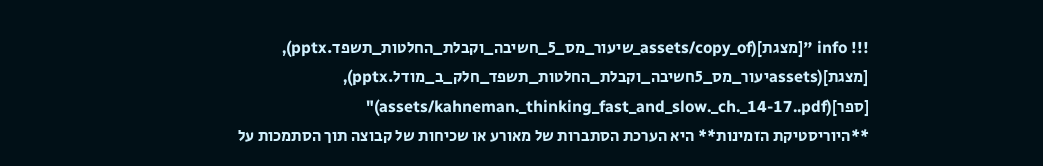!!! info "[מצגת](assets/copy_of_שיעור_מס_5_חשיבה_וקבלת_החלטות_תשפד.pptx), [מצגת](assetsיעור_מס_5חשיבה_וקבלת_החלטות_תשפד_חלק_ב_מודל.pptx), [ספר](assets/kahneman._thinking_fast_and_slow._ch._14-17..pdf)"
**היוריסטיקת הזמינות** היא הערכת הסתברות של מאורע או שכיחות של קבוצה תוך הסתמכות על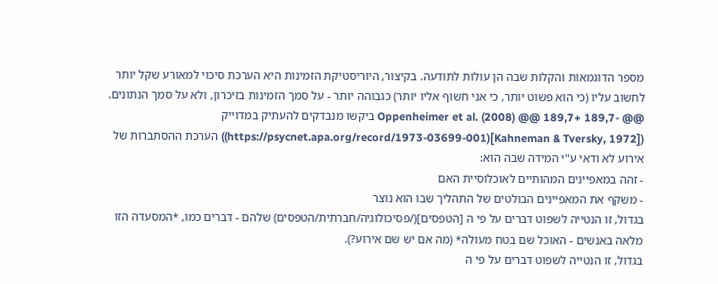מספר הדוגמאות והקלות שבה הן עולות לתודעה. בקיצור, היוריסטיקת הזמינות היא הערכת סיכוי למאורע שקל יותר לחשוב עליו (כי הוא פשוט יותר, כי אני חשוף אליו יותר) כגבוהה יותר - על סמך הזמינות בזיכרון, ולא על סמך הנתונים.
@@ -189,7 +189,7 @@ Oppenheimer et al. (2008) ביקשו מנבדקים להעתיק במדוייק
([Kahneman & Tversky, 1972](https://psycnet.apa.org/record/1973-03699-001)) הערכת ההסתברות של אירוע לא ודאי ע"י המידה שבה הוא:
- זהה במאפיינים המהותיים לאוכלוסיית האם
- משקף את המאפיינים הבולטים של התהליך שבו הוא נוצר
בגדול, זו הנטייה לשפוט דברים על פי ה [הטפסים](/פסיכולוגיה/חברתית/הטפסים) שלהם - דברים כמו, *המסעדה הזו מלאה באנשים - האוכל שם בטח מעולה* (מה אם יש שם אירוע?).
בגדול, זו הנטייה לשפוט דברים על פי ה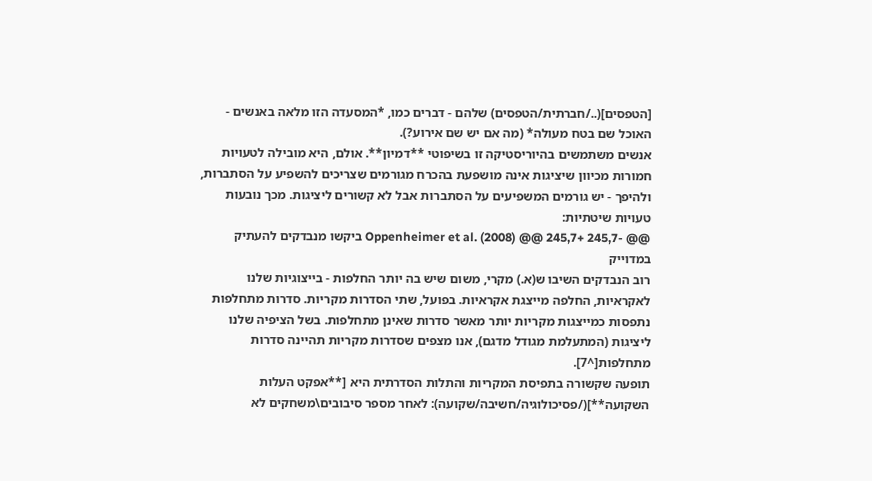[הטפסים](../חברתית/הטפסים) שלהם - דברים כמו, *המסעדה הזו מלאה באנשים - האוכל שם בטח מעולה* (מה אם יש שם אירוע?).
אנשים משתמשים בהיוריסטיקה זו בשיפוטי **דמיון**. אולם, היא מובילה לטעויות חמורות מכיוון שיציגות אינה מושפעת בהכרח מגורמים שצריכים להשפיע על הסתברות, ולהיפך - יש גורמים המשפיעים על הסתברות אבל לא קשורים ליציגות. מכך נובעות טעויות שיטתיות:
@@ -245,7 +245,7 @@ Oppenheimer et al. (2008) ביקשו מנבדקים להעתיק במדוייק
רוב הנבדקים השיבו ש(א.) מקרי, משום שיש בה יותר החלפות - בייצוגיות שלנו לאקראיות, החלפה מייצגת אקראיות. בפועל, שתי הסדרות מקריות. סדרות מתחלפות נתפסות כמייצגות מקריות יותר מאשר סדרות שאינן מתחלפות. בשל הציפיה שלנו ליציגות (המתעלמת מגודל מדגם), אנו מצפים שסדרות מקריות תהיינה סדרות מתחלפות[^7].
תופעה שקשורה בתפיסת המקריות והתלות הסדרתית היא [**אפקט העלות השקועה**](/פסיכולוגיה/חשיבה/שקועה): לאחר מספר סיבובים\משחקים לא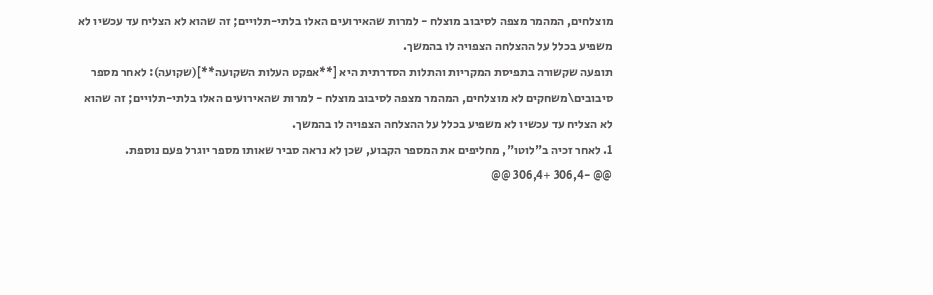מוצלחים, המהמר מצפה לסיבוב מוצלח - למרות שהאירועים האלו בלתי-תלויים; זה שהוא לא הצליח עד עכשיו לא משפיע בכלל על ההצלחה הצפויה לו בהמשך.
תופעה שקשורה בתפיסת המקריות והתלות הסדרתית היא [**אפקט העלות השקועה**](שקועה): לאחר מספר סיבובים\משחקים לא מוצלחים, המהמר מצפה לסיבוב מוצלח - למרות שהאירועים האלו בלתי-תלויים; זה שהוא לא הצליח עד עכשיו לא משפיע בכלל על ההצלחה הצפויה לו בהמשך.
1. לאחר זכיה ב"לוטו", מחליפים את המספר הקבוע, שכן לא נראה סביר שאותו מספר יוגרל פעם נוספת.
@@ -306,4 +306,4 @@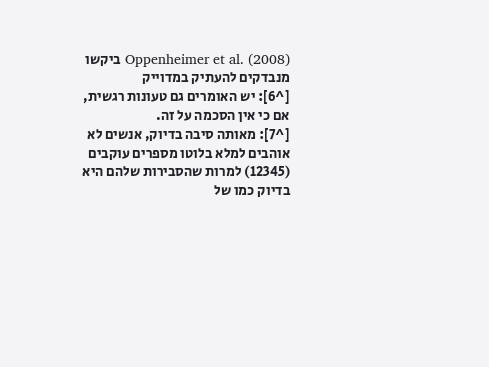Oppenheimer et al. (2008) ביקשו מנבדקים להעתיק במדוייק
[^6]: יש האומרים גם טעונות רגשית, אם כי אין הסכמה על זה.
[^7]: מאותה סיבה בדיוק, אנשים לא אוהבים למלא בלוטו מספרים עוקבים (12345) למרות שהסבירות שלהם היא בדיוק כמו של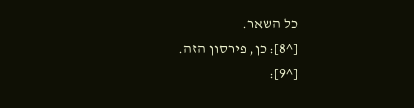כל השאר.
[^8]: כן, פירסון הזה.
[^9]: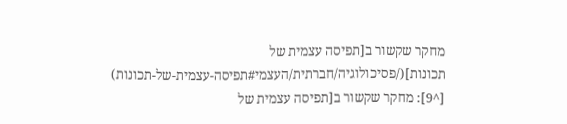מחקר שקשור ב[תפיסה עצמית של תכונות](/פסיכולוגיה/חברתית/העצמי#תפיסה-עצמית-של-תכונות)
[^9]: מחקר שקשור ב[תפיסה עצמית של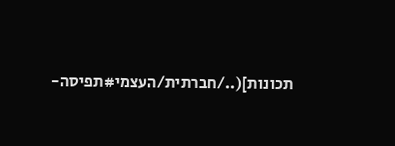תכונות](../חברתית/העצמי#תפיסה-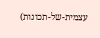עצמית-של-תכונות)